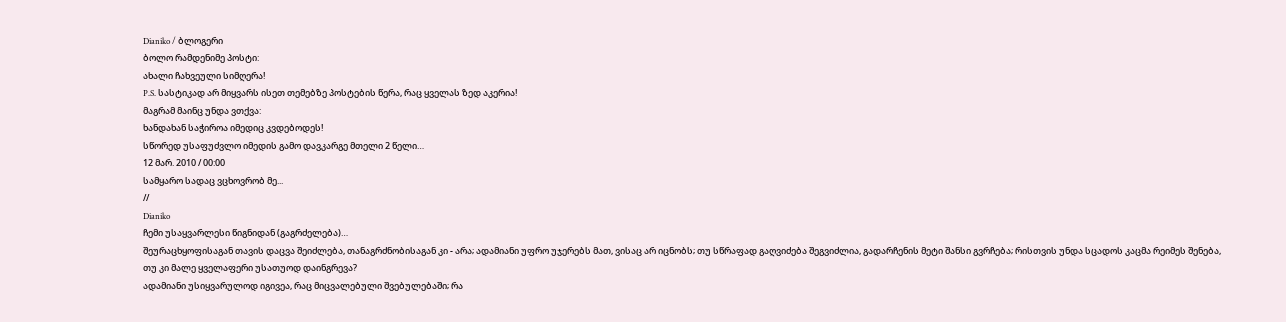Dianiko / ბლოგერი
ბოლო რამდენიმე პოსტი:
ახალი ჩახვეული სიმღერა!
P.S. სასტიკად არ მიყვარს ისეთ თემებზე პოსტების წერა, რაც ყველას ზედ აკერია!
მაგრამ მაინც უნდა ვთქვა:
ხანდახან საჭიროა იმედიც კვდებოდეს!
სწორედ უსაფუძვლო იმედის გამო დავკარგე მთელი 2 წელი…
12 მარ. 2010 / 00:00
სამყარო სადაც ვცხოვრობ მე...
//
Dianiko
ჩემი უსაყვარლესი წიგნიდან (გაგრძელება)…
შეურაცხყოფისაგან თავის დაცვა შეიძლება, თანაგრძნობისაგან კი - არა; ადამიანი უფრო უჯერებს მათ, ვისაც არ იცნობს; თუ სწრაფად გაღვიძება შეგვიძლია, გადარჩენის მეტი შანსი გვრჩება; რისთვის უნდა სცადოს კაცმა რეიმეს შენება, თუ კი მალე ყველაფერი უსათუოდ დაინგრევა?
ადამიანი უსიყვარულოდ იგივეა, რაც მიცვალებული შვებულებაში; რა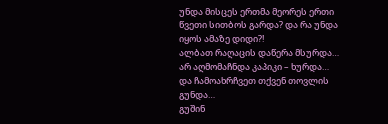უნდა მისცეს ერთმა მეორეს ერთი წვეთი სითბოს გარდა? და რა უნდა იყოს ამაზე დიდი?!
ალბათ რაღაცის დაწერა მსურდა…
არ აღმომაჩნდა კაპიკი – ხურდა…
და ჩამოახრჩვეთ თქვენ თოვლის გუნდა…
გუშინ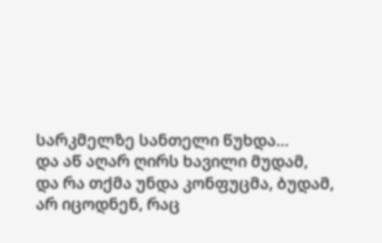სარკმელზე სანთელი წუხდა…
და აწ აღარ ღირს ხავილი მუდამ,
და რა თქმა უნდა კონფუცმა, ბუდამ,
არ იცოდნენ, რაც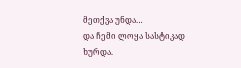მეთქვა უნდა…
და ჩემი ლოყა სასტიკად ხურდა.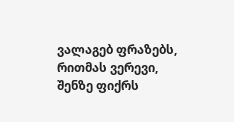ვალაგებ ფრაზებს, რითმას ვერევი,
შენზე ფიქრს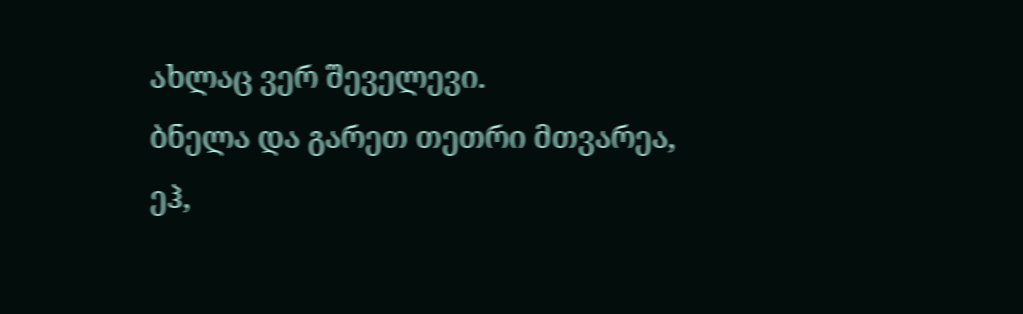ახლაც ვერ შეველევი.
ბნელა და გარეთ თეთრი მთვარეა,
ეჰ,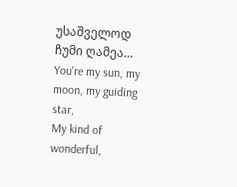უსაშველოდ ჩუმი ღამეა…
You're my sun, my moon, my guiding star,
My kind of wonderful,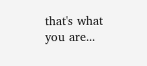that's what you are...